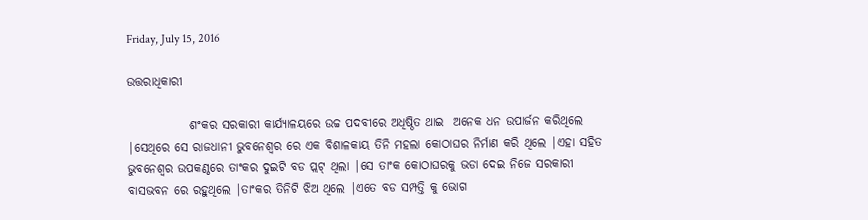Friday, July 15, 2016

ଉତ୍ତରାଧିକାରୀ

             ଶଂକର ସରକାରୀ କାର୍ଯ୍ୟାଳୟରେ ଉଚ୍ଚ ପଦବୀରେ ଅଧିଷ୍ଠିତ ଥାଇ  ଅନେକ ଧନ ଉପାର୍ଜନ କରିଥିଲେ |ସେଥିରେ ସେ ରାଜଧାନୀ ଭୁବନେଶ୍ୱର ରେ ଏକ ବିଶାଳକାୟ ତିନି ମହଲା କୋଠାଘର ନିର୍ମାଣ କରି ଥିଲେ |ଏହା ସହିତ ଭୁବନେଶ୍ୱର ଉପକଣ୍ଠରେ ତାଂକର ଦୁଇଟି ବଡ ପ୍ଲଟ୍ ଥିଲା |ସେ ତାଂକ କୋଠାଘରକୁ ଭଡା ଦେଇ ନିଜେ ସରକାରୀ ବାସଭବନ ରେ ରହୁଥିଲେ |ତାଂକର ତିନିଟି ଝିଅ ଥିଲେ |ଏତେ ବଡ ସମ୍ପତ୍ତି କୁ ଭୋଗ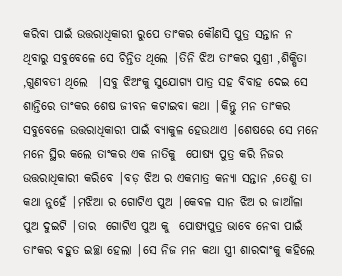କରିବା ପାଇଁ ଉତ୍ତରାଧିକାରୀ ରୁପେ ତାଂକର କୌଣସି ପୁତ୍ର ସନ୍ତାନ ନ ଥିବାରୁ ସବୁବେଳେ ସେ ଚିନ୍ତିତ ଥିଲେ |ତିନି ଝିଅ ତାଂକର ସୁଶ୍ରୀ ,ଶିକ୍ଷିତା ,ଗୁଣବତୀ ଥିଲେ  |ସବୁ ଝିଅଂକୁ ସୁଯୋଗ୍ୟ ପାତ୍ର ସହ ବିବାହ ଦେଇ ସେ ଶାନ୍ତିରେ ତାଂକର ଶେଷ ଜୀବନ କଟାଇବା କଥା |କିନ୍ତୁ ମନ ତାଂକର ସବୁବେଳେ ଉତ୍ତରାଧିକାରୀ ପାଇଁ ବ୍ୟାକୁଳ ହେଉଥାଏ |ଶେଷରେ ସେ ମନେ ମନେ ସ୍ଥିର କଲେ ତାଂକର ଏକ ନାତିକୁ  ପୋଷ୍ୟ ପୁତ୍ର କରି ନିଜର ଉତ୍ତରାଧିକାରୀ କରିବେ |ବଡ଼ ଝିଅ ର ଏକମାତ୍ର କନ୍ୟା ସନ୍ତାନ ,ତେଣୁ ତା କଥା ନୁହେଁ |ମଝିଆ ର ଗୋଟିଏ ପୁଅ |କେବଳ ସାନ ଝିଅ ର ଜାଆଁଳା ପୁଅ ଦୁଇଟି |ତାର  ଗୋଟିଏ ପୁଅ କୁ  ପୋଷ୍ୟପୁତ୍ର ଭାବେ ନେବା ପାଇଁ ତାଂକର ବହୁତ ଇଚ୍ଛା ହେଲା |ସେ ନିଜ ମନ କଥା ସ୍ତ୍ରୀ ଶାରଦାଂକୁ କହିଲେ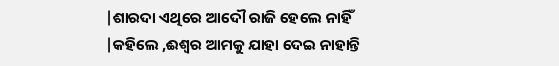|ଶାରଦା ଏଥିରେ ଆଦୌ ରାଜି ହେଲେ ନାହିଁ |କହିଲେ ,ଈଶ୍ୱର ଆମକୁ ଯାହା ଦେଇ ନାହାନ୍ତି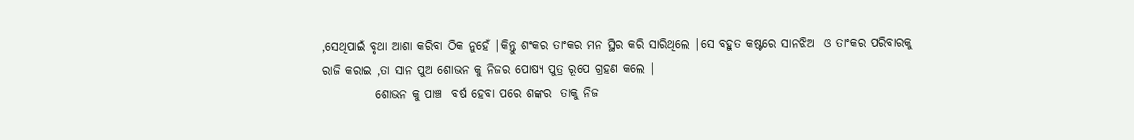,ସେଥିପାଇଁ ବୃଥା ଆଶା କରିବା ଠିକ ନୁହେଁ |କିନ୍ତୁ ଶଂକର ତାଂକର ମନ ସ୍ଥିର କରି ସାରିଥିଲେ |ସେ ବହୁତ କଷ୍ଟରେ ସାନଝିଅ  ଓ ତାଂକର ପରିବାରକୁ ରାଜି କରାଇ ,ତା ସାନ ପୁଅ ଶୋଭନ କୁ ନିଜର ପୋଷ୍ୟ ପୁତ୍ର ରୂପେ ଗ୍ରହଣ କଲେ |
           ଶୋଭନ କୁ ପାଞ୍ଚ  ବର୍ଷ ହେବା ପରେ ଶଙ୍କର  ତାକୁ ନିଜ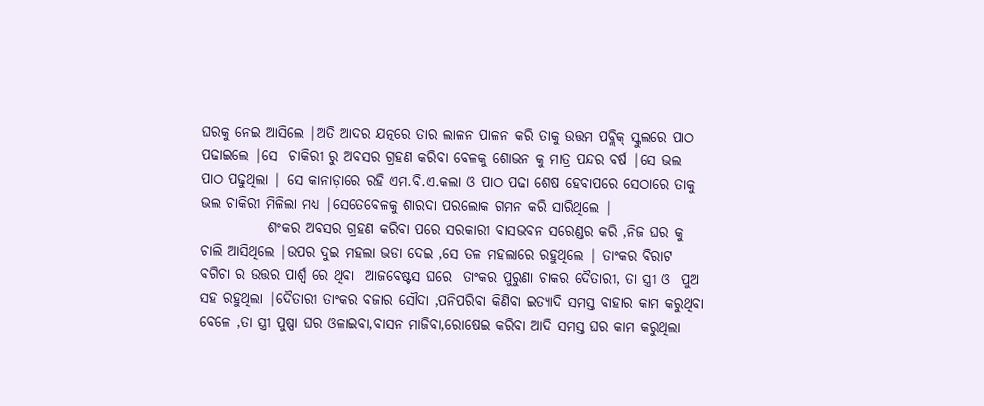ଘରକୁ ନେଇ ଆସିଲେ |ଅତି ଆଦର ଯତ୍ନରେ ତାର ଲାଳନ ପାଳନ କରି ତାକୁ ଉତ୍ତମ ପବ୍ଲିକ୍ ସ୍କୁଲରେ ପାଠ ପଢାଇଲେ |ସେ  ଚାକିରୀ ରୁ ଅବସର ଗ୍ରହଣ କରିବା ବେଳକୁ ଶୋଭନ କୁ ମାତ୍ର ପନ୍ଦର ବର୍ଷ |ସେ ଭଲ ପାଠ ପଢୁଥିଲା | ସେ କାନାଡ଼ାରେ ରହି ଏମ.ବି.ଏ.କଲା ଓ ପାଠ ପଢା ଶେଷ ହେବାପରେ ସେଠାରେ ତାକୁ ଭଲ ଚାକିରୀ ମିଳିଲା ମଧ୍ୟ |ସେତେବେଳକୁ ଶାରଦା ପରଲୋକ ଗମନ କରି ସାରିଥିଲେ |
            ଶଂକର ଅବସର ଗ୍ରହଣ କରିବା ପରେ ସରକାରୀ ବାସଭବନ ସରେଣ୍ଡର କରି ,ନିଜ ଘର କୁ ଚାଲି ଆସିଥିଲେ |ଉପର ଦୁଇ ମହଲା ଭଡା ଦେଇ ,ସେ ତଳ ମହଲାରେ ରହୁଥିଲେ | ତାଂକର ବିରାଟ ବଗିଚା ର ଉତ୍ତର ପାର୍ଶ୍ୱ ରେ ଥିବା  ଆଜବେଷ୍ଟସ ଘରେ  ତାଂକର ପୁରୁଣା ଚାକର ଦୈତାରୀ, ତା ସ୍ତ୍ରୀ ଓ  ପୁଅ ସହ ରହୁଥିଲା |ଦୈତାରୀ ତାଂକର ବଜାର ସୌଦା ,ପନିପରିବା କିଣିବା ଇତ୍ୟାଦି ସମସ୍ତ ବାହାର କାମ କରୁଥିବା ବେଳେ ,ତା ସ୍ତ୍ରୀ ପୁଷ୍ପା ଘର ଓଳାଇବା,ବାସନ ମାଜିବା,ରୋଷେଇ କରିବା ଆଦି ସମସ୍ତ ଘର କାମ କରୁଥିଲା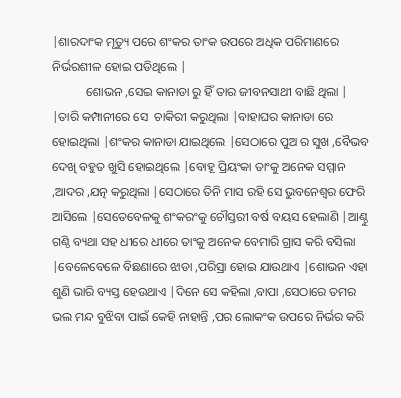|ଶାରଦାଂକ ମୃତ୍ୟୁ ପରେ ଶଂକର ତାଂକ ଉପରେ ଅଧିକ ପରିମାଣରେ ନିର୍ଭରଶୀଳ ହୋଇ ପଡିଥିଲେ |
           ଶୋଭନ ,ସେଇ କାନାଡା ରୁ ହିଁ ତାର ଜୀବନସାଥୀ ବାଛି ଥିଲା | |ତାରି କମ୍ପାନୀରେ ସେ  ଚାକିରୀ କରୁଥିଲା |ବାହାଘର କାନାଡା ରେ ହୋଇଥିଲା |ଶଂକର କାନାଡା ଯାଇଥିଲେ |ସେଠାରେ ପୁଅ ର ସୁଖ ,ବୈଭବ ଦେଖି ବହୁତ ଖୁସି ହୋଇଥିଲେ |ବୋହୂ ପ୍ରିୟଂକା ତାଂକୁ ଅନେକ ସମ୍ମାନ ,ଆଦର ,ଯତ୍ନ କରୁଥିଲା |ସେଠାରେ ତିନି ମାସ ରହି ସେ ଭୁବନେଶ୍ୱର ଫେରି ଆସିଲେ |ସେତେବେଳକୁ ଶଂକରଂକୁ ଚୌସ୍ତରୀ ବର୍ଷ ବୟସ ହେଲାଣି |ଆଣ୍ଠୁ ଗଣ୍ଠି ବ୍ୟଥା ସହ ଧୀରେ ଧୀରେ ତାଂକୁ ଅନେକ ବେମାରି ଗ୍ରାସ କରି ବସିଲା |ବେଳେବେଳେ ବିଛଣାରେ ଝାଡା ,ପରିସ୍ରା ହୋଇ ଯାଉଥାଏ |ଶୋଭନ ଏହା ଶୁଣି ଭାରି ବ୍ୟସ୍ତ ହେଉଥାଏ |ଦିନେ ସେ କହିଲା ,ବାପା ,ସେଠାରେ ତମର ଭଲ ମନ୍ଦ ବୁଝିବା ପାଇଁ କେହି ନାହାନ୍ତି ,ପର ଲୋକଂକ ଉପରେ ନିର୍ଭର କରି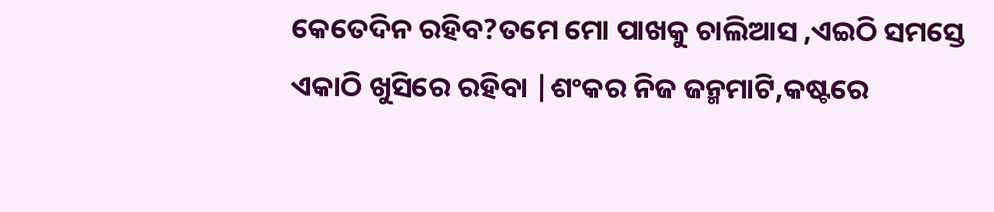କେତେଦିନ ରହିବ?ତମେ ମୋ ପାଖକୁ ଚାଲିଆସ ,ଏଇଠି ସମସ୍ତେ ଏକାଠି ଖୁସିରେ ରହିବା |ଶଂକର ନିଜ ଜନ୍ମମାଟି,କଷ୍ଟରେ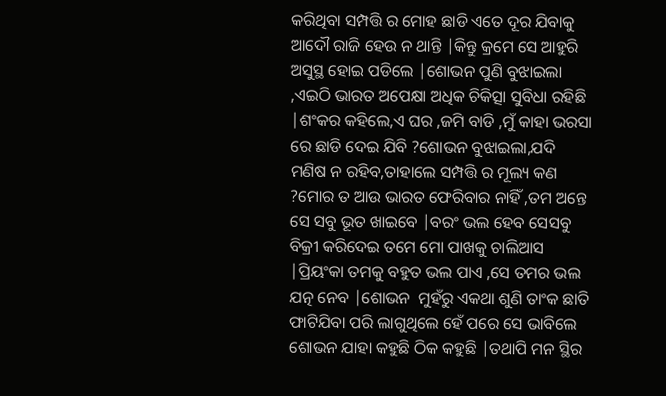କରିଥିବା ସମ୍ପତ୍ତି ର ମୋହ ଛାଡି ଏତେ ଦୂର ଯିବାକୁ ଆଦୌ ରାଜି ହେଉ ନ ଥାନ୍ତି |କିନ୍ତୁ କ୍ରମେ ସେ ଆହୁରି ଅସୁସ୍ଥ ହୋଇ ପଡିଲେ |ଶୋଭନ ପୁଣି ବୁଝାଇଲା ,ଏଇଠି ଭାରତ ଅପେକ୍ଷା ଅଧିକ ଚିକିତ୍ସା ସୁବିଧା ରହିଛି |ଶଂକର କହିଲେ,ଏ ଘର ,ଜମି ବାଡି ,ମୁଁ କାହା ଭରସା ରେ ଛାଡି ଦେଇ ଯିବି ?ଶୋଭନ ବୁଝାଇଲା,ଯଦି ମଣିଷ ନ ରହିବ,ତାହାଲେ ସମ୍ପତ୍ତି ର ମୂଲ୍ୟ କଣ ?ମୋର ତ ଆଉ ଭାରତ ଫେରିବାର ନାହିଁ ,ତମ ଅନ୍ତେ ସେ ସବୁ ଭୂତ ଖାଇବେ |ବରଂ ଭଲ ହେବ ସେସବୁ ବିକ୍ରୀ କରିଦେଇ ତମେ ମୋ ପାଖକୁ ଚାଲିଆସ |ପ୍ରିୟଂକା ତମକୁ ବହୁତ ଭଲ ପାଏ ,ସେ ତମର ଭଲ ଯତ୍ନ ନେବ |ଶୋଭନ  ମୁହଁରୁ ଏକଥା ଶୁଣି ତାଂକ ଛାତି ଫାଟିଯିବା ପରି ଲାଗୁଥିଲେ ହେଁ ପରେ ସେ ଭାବିଲେ  ଶୋଭନ ଯାହା କହୁଛି ଠିକ କହୁଛି |ତଥାପି ମନ ସ୍ଥିର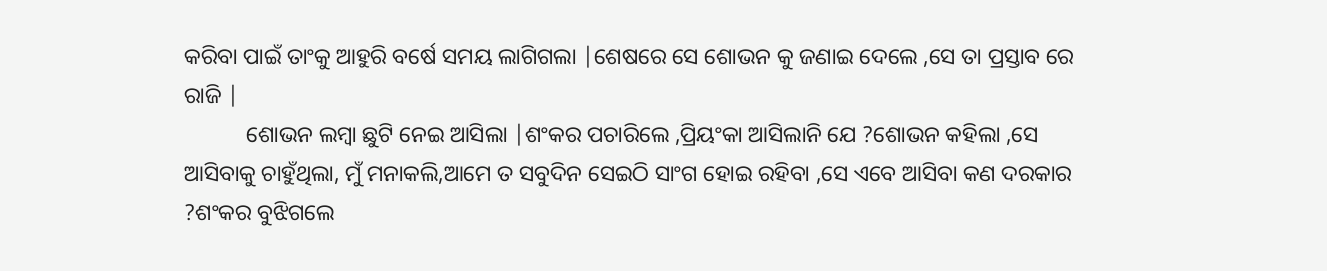କରିବା ପାଇଁ ତାଂକୁ ଆହୁରି ବର୍ଷେ ସମୟ ଲାଗିଗଲା |ଶେଷରେ ସେ ଶୋଭନ କୁ ଜଣାଇ ଦେଲେ ,ସେ ତା ପ୍ରସ୍ତାବ ରେ ରାଜି |
           ଶୋଭନ ଲମ୍ବା ଛୁଟି ନେଇ ଆସିଲା |ଶଂକର ପଚାରିଲେ ,ପ୍ରିୟଂକା ଆସିଲାନି ଯେ ?ଶୋଭନ କହିଲା ,ସେ ଆସିବାକୁ ଚାହୁଁଥିଲା, ମୁଁ ମନାକଲି,ଆମେ ତ ସବୁଦିନ ସେଇଠି ସାଂଗ ହୋଇ ରହିବା ,ସେ ଏବେ ଆସିବା କଣ ଦରକାର ?ଶଂକର ବୁଝିଗଲେ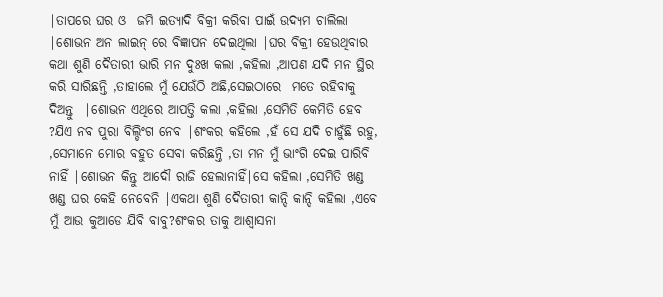|ତାପରେ ଘର ଓ  ଜମି ଇତ୍ୟାଦି ବିକ୍ରୀ କରିବା ପାଇଁ ଉଦ୍ୟମ ଚାଲିଲା |ଶୋଭନ ଅନ ଲାଇନ୍ ରେ ବିଜ୍ଞାପନ ଦେଇଥିଲା |ଘର ବିକ୍ରୀ ହେଉଥିବାର କଥା ଶୁଣି ଦୈତାରୀ ଭାରି ମନ ଦୁଃଖ କଲା ,କହିଲା ,ଆପଣ ଯଦି ମନ ସ୍ଥିର କରି ସାରିଛନ୍ତି ,ତାହାଲେ ମୁଁ ଯେଉଁଠି ଅଛି,ସେଇଠାରେ  ମତେ ରହିବାକୁ ଦିଅନ୍ତୁ  |ଶୋଭନ ଏଥିରେ ଆପତ୍ତି କଲା ,କହିଲା ,ସେମିତି କେମିତି ହେବ ?ଯିଏ ନବ ପୁରା ବିଲ୍ଡିଂଗ ନେବ |ଶଂକର କହିଲେ ,ହଁ ସେ ଯଦି ଚାହୁଁଛି ରହୁ, ,ସେମାନେ ମୋର ବହୁତ ସେବା କରିଛନ୍ତି ,ତା ମନ ମୁଁ ଭାଂଗି ଦେଇ ପାରିବି ନାହିଁ |ଶୋଭନ କିନ୍ତୁ ଆଦୌ ରାଜି ହେଲାନାହିଁ|ସେ କହିଲା ,ସେମିତି ଖଣ୍ଡ ଖଣ୍ଡ ଘର କେହି ନେବେନି |ଏକଥା ଶୁଣି ଦୈତାରୀ କାନ୍ଦି କାନ୍ଦି କହିଲା ,ଏବେ ମୁଁ ଆଉ କୁଆଡେ ଯିବି ବାବୁ?ଶଂକର ତାକୁ ଆଶ୍ୱାସନା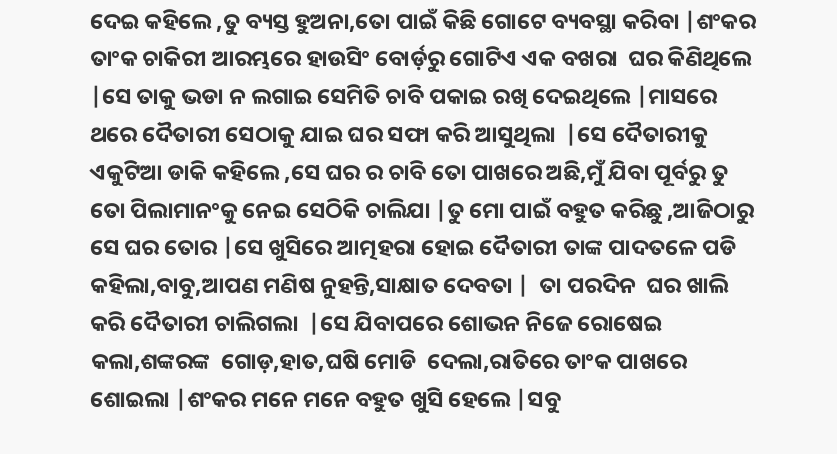ଦେଇ କହିଲେ ,ତୁ ବ୍ୟସ୍ତ ହୁଅନା,ତୋ ପାଇଁ କିଛି ଗୋଟେ ବ୍ୟବସ୍ଥା କରିବା |ଶଂକର ତାଂକ ଚାକିରୀ ଆରମ୍ଭରେ ହାଉସିଂ ବୋର୍ଡ଼ରୁ ଗୋଟିଏ ଏକ ବଖରା  ଘର କିଣିଥିଲେ |ସେ ତାକୁ ଭଡା ନ ଲଗାଇ ସେମିତି ଚାବି ପକାଇ ରଖି ଦେଇଥିଲେ |ମାସରେ ଥରେ ଦୈତାରୀ ସେଠାକୁ ଯାଇ ଘର ସଫା କରି ଆସୁଥିଲା  |ସେ ଦୈତାରୀକୁ ଏକୁଟିଆ ଡାକି କହିଲେ ,ସେ ଘର ର ଚାବି ତୋ ପାଖରେ ଅଛି,ମୁଁ ଯିବା ପୂର୍ବରୁ ତୁ ତୋ ପିଲାମାନଂକୁ ନେଇ ସେଠିକି ଚାଲିଯା |ତୁ ମୋ ପାଇଁ ବହୁତ କରିଛୁ ,ଆଜିଠାରୁ ସେ ଘର ତୋର |ସେ ଖୁସିରେ ଆତ୍ମହରା ହୋଇ ଦୈତାରୀ ତାଙ୍କ ପାଦତଳେ ପଡି କହିଲା,ବାବୁ,ଆପଣ ମଣିଷ ନୁହନ୍ତି,ସାକ୍ଷାତ ଦେବତା |  ତା ପରଦିନ  ଘର ଖାଲି କରି ଦୈତାରୀ ଚାଲିଗଲା  |ସେ ଯିବାପରେ ଶୋଭନ ନିଜେ ରୋଷେଇ କଲା,ଶଙ୍କରଙ୍କ  ଗୋଡ଼,ହାତ,ଘଷି ମୋଡି  ଦେଲା,ରାତିରେ ତାଂକ ପାଖରେ ଶୋଇଲା |ଶଂକର ମନେ ମନେ ବହୁତ ଖୁସି ହେଲେ |ସବୁ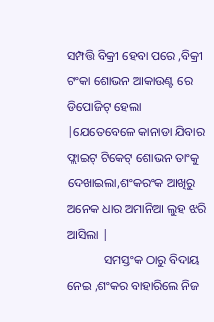ସମ୍ପତ୍ତି ବିକ୍ରୀ ହେବା ପରେ ,ବିକ୍ରୀ ଟଂକା ଶୋଭନ ଆକାଉଣ୍ଟ ରେ ଡିପୋଜିଟ୍ ହେଲା |ଯେତେବେଳେ କାନାଡା ଯିବାର ଫ୍ଲାଇଟ୍ ଟିକେଟ୍ ଶୋଭନ ତାଂକୁ ଦେଖାଇଲା,ଶଂକରଂକ ଆଖିରୁ ଅନେକ ଧାର ଅମାନିଆ ଲୁହ ଝରି ଆସିଲା |
            ସମସ୍ତଂକ ଠାରୁ ବିଦାୟ ନେଇ ,ଶଂକର ବାହାରିଲେ ନିଜ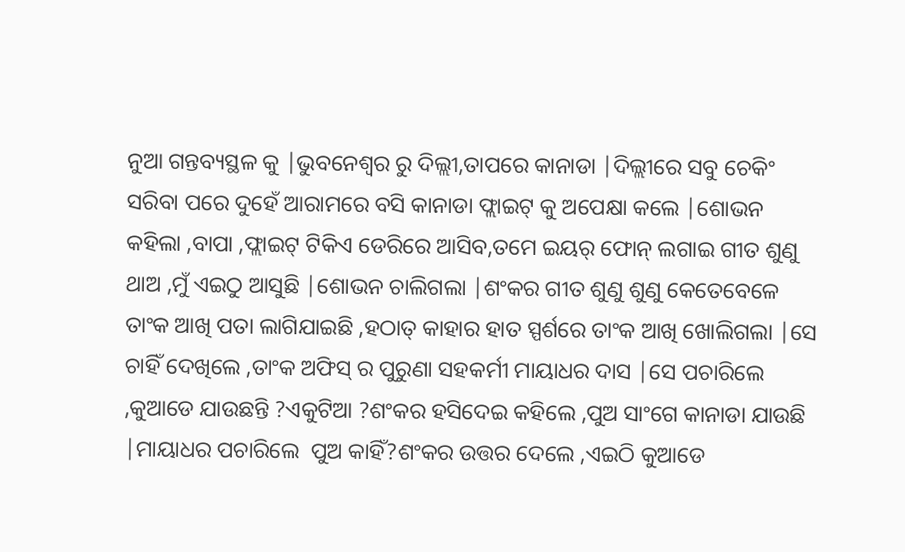ନୁଆ ଗନ୍ତବ୍ୟସ୍ଥଳ କୁ |ଭୁବନେଶ୍ୱର ରୁ ଦିଲ୍ଲୀ,ତାପରେ କାନାଡା |ଦିଲ୍ଲୀରେ ସବୁ ଚେକିଂ ସରିବା ପରେ ଦୁହେଁ ଆରାମରେ ବସି କାନାଡା ଫ୍ଲାଇଟ୍ କୁ ଅପେକ୍ଷା କଲେ |ଶୋଭନ କହିଲା ,ବାପା ,ଫ୍ଲାଇଟ୍ ଟିକିଏ ଡେରିରେ ଆସିବ,ତମେ ଇୟର୍ ଫୋନ୍ ଲଗାଇ ଗୀତ ଶୁଣୁ ଥାଅ ,ମୁଁ ଏଇଠୁ ଆସୁଛି |ଶୋଭନ ଚାଲିଗଲା |ଶଂକର ଗୀତ ଶୁଣୁ ଶୁଣୁ କେତେବେଳେ ତାଂକ ଆଖି ପତା ଲାଗିଯାଇଛି ,ହଠାତ୍ କାହାର ହାତ ସ୍ପର୍ଶରେ ତାଂକ ଆଖି ଖୋଲିଗଲା |ସେ ଚାହିଁ ଦେଖିଲେ ,ତାଂକ ଅଫିସ୍ ର ପୁରୁଣା ସହକର୍ମୀ ମାୟାଧର ଦାସ |ସେ ପଚାରିଲେ ,କୁଆଡେ ଯାଉଛନ୍ତି ?ଏକୁଟିଆ ?ଶଂକର ହସିଦେଇ କହିଲେ ,ପୁଅ ସାଂଗେ କାନାଡା ଯାଉଛି |ମାୟାଧର ପଚାରିଲେ  ପୁଅ କାହିଁ?ଶଂକର ଉତ୍ତର ଦେଲେ ,ଏଇଠି କୁଆଡେ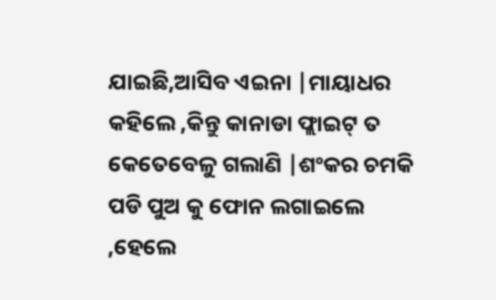ଯାଇଛି,ଆସିବ ଏଇନା |ମାୟାଧର କହିଲେ ,କିନ୍ତୁ କାନାଡା ଫ୍ଲାଇଟ୍ ତ କେତେବେଳୁ ଗଲାଣି |ଶଂକର ଚମକି ପଡି ପୁଅ କୁ ଫୋନ ଲଗାଇଲେ ,ହେଲେ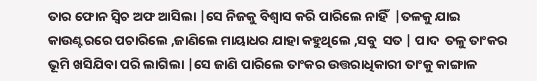ତାର ଫୋନ ସ୍ୱିଚ ଅଫ ଆସିଲା |ସେ ନିଜକୁ ବିଶ୍ୱାସ କରି ପାରିଲେ ନାହିଁ  |ତଳକୁ ଯାଇ  କାଉଣ୍ଟରରେ ପଚାରିଲେ ,ଜାଣିଲେ ମାୟାଧର ଯାହା କହୁଥିଲେ ,ସବୁ  ସତ | ପାଦ  ତଳୁ ତାଂକର ଭୂମି ଖସିଯିବା ପରି ଲାଗିଲା |ସେ ଜାଣି ପାରିଲେ ତାଂକର ଉତ୍ତରାଧିକାରୀ ତାଂକୁ କାଙ୍ଗାଳ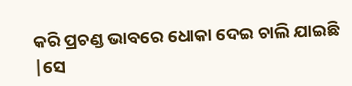କରି ପ୍ରଚଣ୍ଡ ଭାବରେ ଧୋକା ଦେଇ ଚାଲି ଯାଇଛି |ସେ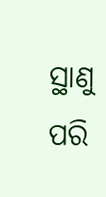ସ୍ଥାଣୁ ପରି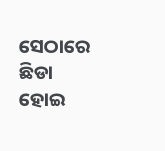ସେଠାରେ ଛିଡା ହୋଇ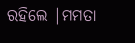ରହିଲେ |ମମତା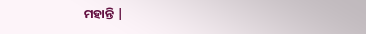ମହାନ୍ତି |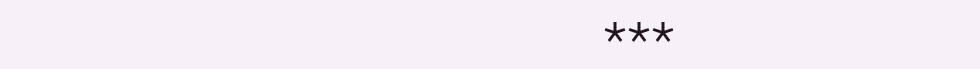***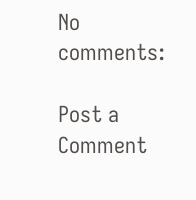No comments:

Post a Comment